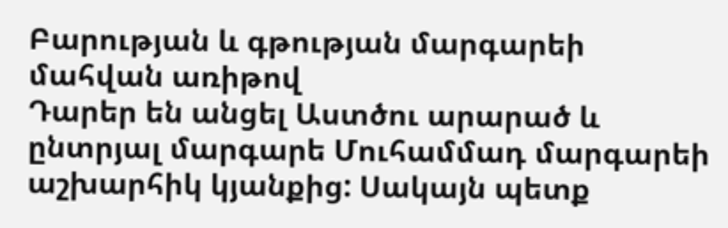Բարության և գթության մարգարեի մահվան առիթով
Դարեր են անցել Աստծու արարած և ընտրյալ մարգարե Մուհամմադ մարգարեի աշխարհիկ կյանքից: Սակայն պետք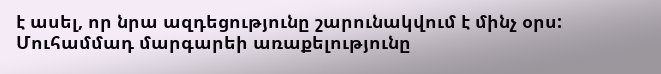է ասել, որ նրա ազդեցությունը շարունակվում է մինչ օրս: Մուհամմադ մարգարեի առաքելությունը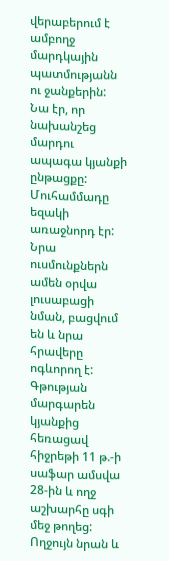վերաբերում է ամբողջ մարդկային պատմությանն ու ջանքերին: Նա էր, որ նախանշեց մարդու ապագա կյանքի ընթացքը:
Մուհամմադը եզակի առաջնորդ էր: Նրա ուսմունքներն ամեն օրվա լուսաբացի նման, բացվում են և նրա հրավերը ոգևորող է: Գթության մարգարեն կյանքից հեռացավ հիջրեթի 11 թ.-ի սաֆար ամսվա 28-ին և ողջ աշխարհը սգի մեջ թողեց:
Ողջույն նրան և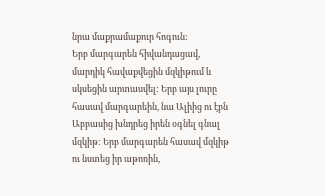նրա մաքրամաքուր հոգուն:
Երբ մարգարեն հիվանդացավ, մարդիկ հավաքվեցին մզկիթում և սկսեցին արտասվել: Երբ այս լուրը հասավ մարգարեին, նա Ալիից ու էբն Աբբասից խնդրեց իրեն օգնել գնալ մզկիթ: Երբ մարգարեն հասավ մզկիթ ու նստեց իր աթոռին,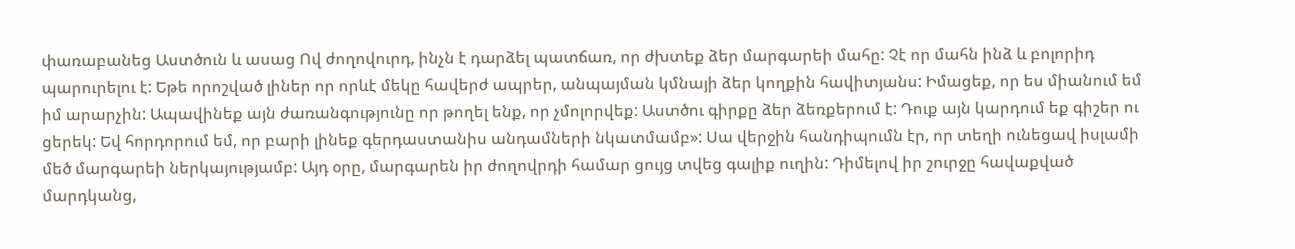փառաբանեց Աստծուն և ասաց Ով ժողովուրդ, ինչն է դարձել պատճառ, որ ժխտեք ձեր մարգարեի մահը: Չէ որ մահն ինձ և բոլորիդ պարուրելու է: Եթե որոշված լիներ որ որևէ մեկը հավերժ ապրեր, անպայման կմնայի ձեր կողքին հավիտյանս: Իմացեք, որ ես միանում եմ իմ արարչին: Ապավինեք այն ժառանգությունը որ թողել ենք, որ չմոլորվեք: Աստծու գիրքը ձեր ձեռքերում է: Դուք այն կարդում եք գիշեր ու ցերեկ: Եվ հորդորում եմ, որ բարի լինեք գերդաստանիս անդամների նկատմամբ»: Սա վերջին հանդիպումն էր, որ տեղի ունեցավ իսլամի մեծ մարգարեի ներկայությամբ: Այդ օրը, մարգարեն իր ժողովրդի համար ցույց տվեց գալիք ուղին: Դիմելով իր շուրջը հավաքված մարդկանց,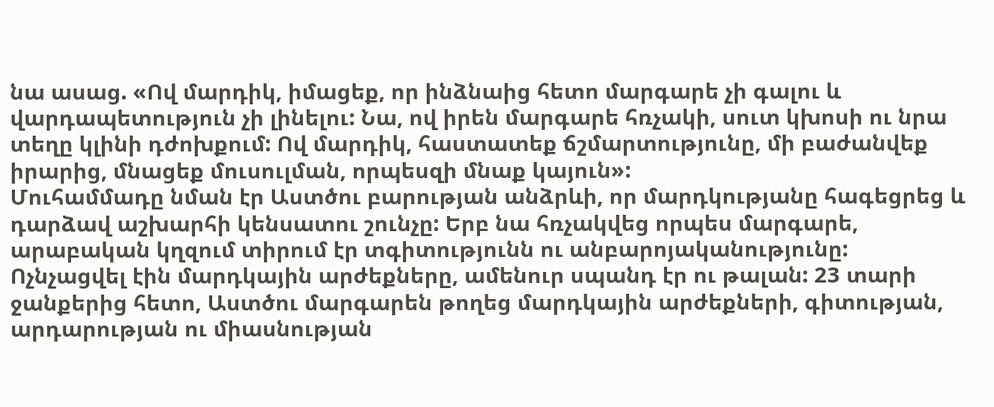նա ասաց. «Ով մարդիկ, իմացեք, որ ինձնաից հետո մարգարե չի գալու և վարդապետություն չի լինելու: Նա, ով իրեն մարգարե հռչակի, սուտ կխոսի ու նրա տեղը կլինի դժոխքում: Ով մարդիկ, հաստատեք ճշմարտությունը, մի բաժանվեք իրարից, մնացեք մուսուլման, որպեսզի մնաք կայուն»:
Մուհամմադը նման էր Աստծու բարության անձրևի, որ մարդկությանը հագեցրեց և դարձավ աշխարհի կենսատու շունչը: Երբ նա հռչակվեց որպես մարգարե, արաբական կղզում տիրում էր տգիտությունն ու անբարոյականությունը: Ոչնչացվել էին մարդկային արժեքները, ամենուր սպանդ էր ու թալան: 23 տարի ջանքերից հետո, Աստծու մարգարեն թողեց մարդկային արժեքների, գիտության, արդարության ու միասնության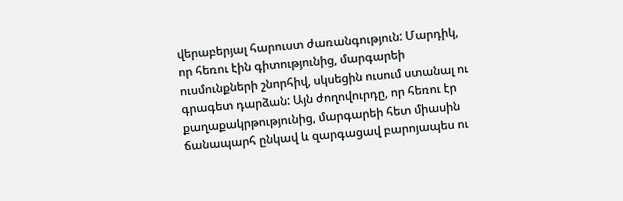վերաբերյալ հարուստ ժառանգություն: Մարդիկ, որ հեռու էին գիտությունից, մարգարեի ուսմունքների շնորհիվ, սկսեցին ուսում ստանալ ու գրագետ դարձան: Այն ժողովուրդը, որ հեռու էր քաղաքակրթությունից, մարգարեի հետ միասին ճանապարհ ընկավ և զարգացավ բարոյապես ու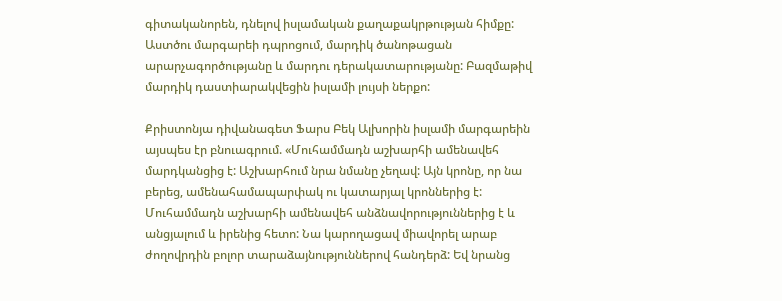գիտականորեն, դնելով իսլամական քաղաքակրթության հիմքը: Աստծու մարգարեի դպրոցում, մարդիկ ծանոթացան արարչագործությանը և մարդու դերակատարությանը: Բազմաթիվ մարդիկ դաստիարակվեցին իսլամի լույսի ներքո:

Քրիստոնյա դիվանագետ Ֆարս Բեկ Ալխորին իսլամի մարգարեին այսպես էր բնուագրում. «Մուհամմադն աշխարհի ամենավեհ մարդկանցից է: Աշխարհում նրա նմանը չեղավ: Այն կրոնը, որ նա բերեց, ամենահամապարփակ ու կատարյալ կրոններից է: Մուհամմադն աշխարհի ամենավեհ անձնավորություններից է և անցյալում և իրենից հետո: Նա կարողացավ միավորել արաբ ժողովրդին բոլոր տարաձայնություններով հանդերձ: Եվ նրանց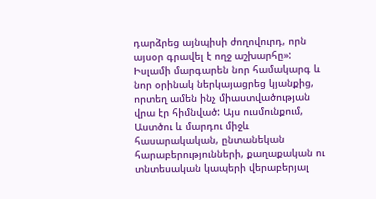դարձրեց այնպիսի ժողովուրդ, որն այսօր գրավել է ողջ աշխարհը»:
Իսլամի մարգարեն նոր համակարգ և նոր օրինակ ներկայացրեց կյանքից, որտեղ ամեն ինչ միաստվածության վրա էր հիմնված: Այս ուսմունքում, Աստծու և մարդու միջև հասարակական, ընտանեկան հարաբերությունների, քաղաքական ու տնտեսական կապերի վերաբերյալ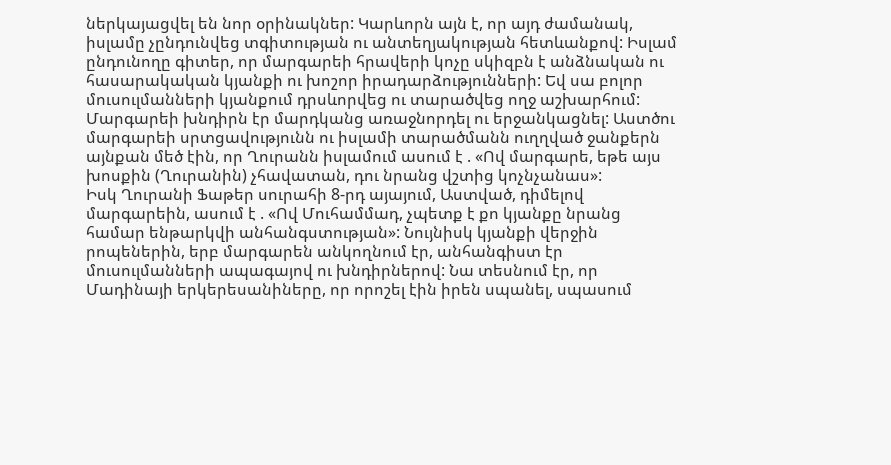ներկայացվել են նոր օրինակներ: Կարևորն այն է, որ այդ ժամանակ, իսլամը չընդունվեց տգիտության ու անտեղյակության հետևանքով: Իսլամ ընդունողը գիտեր, որ մարգարեի հրավերի կոչը սկիզբն է անձնական ու հասարակական կյանքի ու խոշոր իրադարձությունների: Եվ սա բոլոր մուսուլմանների կյանքում դրսևորվեց ու տարածվեց ողջ աշխարհում: Մարգարեի խնդիրն էր մարդկանց առաջնորդել ու երջանկացնել: Աստծու մարգարեի սրտցավությունն ու իսլամի տարածմանն ուղղված ջանքերն այնքան մեծ էին, որ Ղուրանն իսլամում ասում է . «Ով մարգարե, եթե այս խոսքին (Ղուրանին) չհավատան, դու նրանց վշտից կոչնչանաս»:
Իսկ Ղուրանի Ֆաթեր սուրահի 8-րդ այայում, Աստված, դիմելով մարգարեին, ասում է . «Ով Մուհամմադ, չպետք է քո կյանքը նրանց համար ենթարկվի անհանգստության»: Նույնիսկ կյանքի վերջին րոպեներին, երբ մարգարեն անկողնում էր, անհանգիստ էր մուսուլմանների ապագայով ու խնդիրներով: Նա տեսնում էր, որ Մադինայի երկերեսանիները, որ որոշել էին իրեն սպանել, սպասում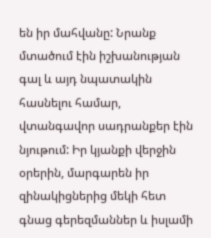են իր մահվանը: Նրանք մտածում էին իշխանության գալ և այդ նպատակին հասնելու համար, վտանգավոր սադրանքեր էին նյութում: Իր կյանքի վերջին օրերին, մարգարեն իր զինակիցներից մեկի հետ գնաց գերեզմաններ և իսլամի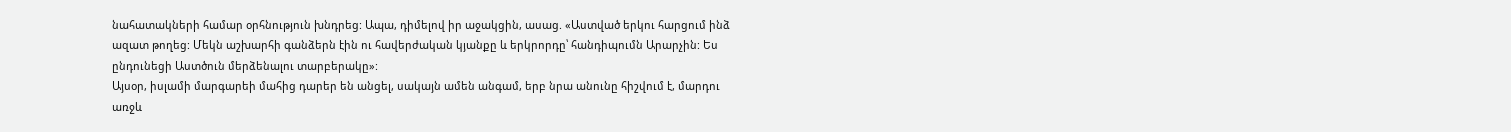նահատակների համար օրհնություն խնդրեց: Ապա, դիմելով իր աջակցին, ասաց. «Աստված երկու հարցում ինձ ազատ թողեց: Մեկն աշխարհի գանձերն էին ու հավերժական կյանքը և երկրորդը՝ հանդիպումն Արարչին: Ես ընդունեցի Աստծուն մերձենալու տարբերակը»:
Այսօր, իսլամի մարգարեի մահից դարեր են անցել, սակայն ամեն անգամ, երբ նրա անունը հիշվում է, մարդու առջև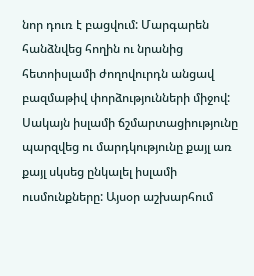նոր դուռ է բացվում: Մարգարեն հանձնվեց հողին ու նրանից հետոիսլամի ժողովուրդն անցավ բազմաթիվ փորձությունների միջով: Սակայն իսլամի ճշմարտացիությունը պարզվեց ու մարդկությունը քայլ առ քայլ սկսեց ընկալել իսլամի ուսմունքները: Այսօր աշխարհում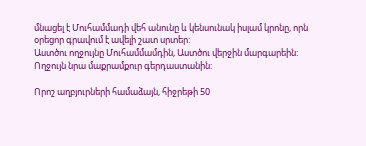մնացել է Մուհամմադի վեհ անունը և կենսունակ իսլամ կրոնը, որն օրեցոր գրավում է ավելի շատ սրտեր:
Աստծու ողջույնը Մուհամմամդին, Աստծու վերջին մարգարեին: Ողջույն նրա մաքրամքուր գերդաստանին:

Որոշ աղբյուրների համաձայն, հիջրեթի 50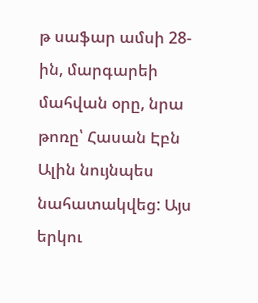թ սաֆար ամսի 28-ին, մարգարեի մահվան օրը, նրա թոռը՝ Հասան Էբն Ալին նույնպես նահատակվեց: Այս երկու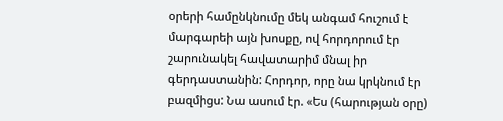օրերի համընկնումը մեկ անգամ հուշում է մարգարեի այն խոսքը, ով հորդորում էր շարունակել հավատարիմ մնալ իր գերդաստանին: Հորդոր, որը նա կրկնում էր բազմիցս: Նա ասում էր. «Ես (հարության օրը)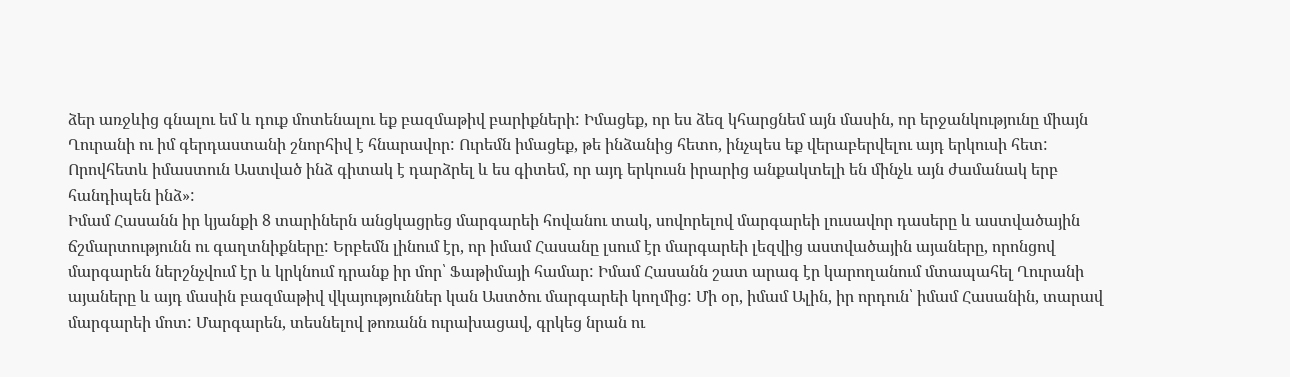ձեր առջևից գնալու եմ և դուք մոտենալու եք բազմաթիվ բարիքների: Իմացեք, որ ես ձեզ կհարցնեմ այն մասին, որ երջանկությունը միայն Ղուրանի ու իմ գերդաստանի շնորհիվ է հնարավոր: Ուրեմն իմացեք, թե ինձանից հետո, ինչպես եք վերաբերվելու այդ երկուսի հետ: Որովհետև իմաստուն Աստված ինձ գիտակ է դարձրել և ես գիտեմ, որ այդ երկուսն իրարից անքակտելի են մինչև այն ժամանակ երբ հանդիպեն ինձ»:
Իմամ Հասանն իր կյանքի 8 տարիներն անցկացրեց մարգարեի հովանու տակ, սովորելով մարգարեի լուսավոր դասերը և աստվածային ճշմարտությունն ու գաղտնիքները: Երբեմն լինում էր, որ իմամ Հասանը լսում էր մարգարեի լեզվից աստվածային այաները, որոնցով մարգարեն ներշնչվում էր և կրկնում դրանք իր մոր՝ Ֆաթիմայի համար: Իմամ Հասանն շատ արագ էր կարողանում մտապահել Ղուրանի այաները և այդ մասին բազմաթիվ վկայություններ կան Աստծու մարգարեի կողմից: Մի օր, իմամ Ալին, իր որդուն՝ իմամ Հասանին, տարավ մարգարեի մոտ: Մարգարեն, տեսնելով թոռանն ուրախացավ, գրկեց նրան ու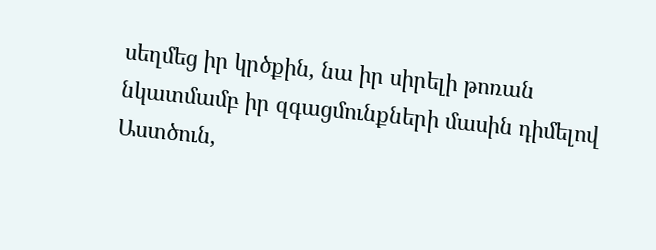սեղմեց իր կրծքին, նա իր սիրելի թոռան նկատմամբ իր զգացմունքների մասին դիմելով Աստծուն,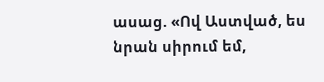ասաց. «Ով Աստված, ես նրան սիրում եմ,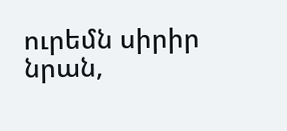ուրեմն սիրիր նրան,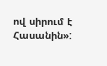ով սիրում է Հասանին»: